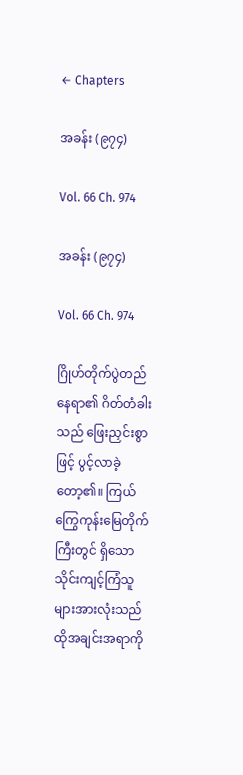← Chapters

အခန်း (၉၇၄)

Vol. 66 Ch. 974

အခန်း (၉၇၄)

Vol. 66 Ch. 974

ဂြိုဟ်တိုက်ပွဲတည်နေရာ၏ ဂိတ်တံခါးသည် ဖြေးညှင်းစွာဖြင့် ပွင့်လာခဲ့တော့၏။ ကြယ်ကြွေကုန်းမြေတိုက်ကြီးတွင် ရှိသော သိုင်းကျင့်ကြံသူများအားလုံးသည် ထိုအချင်းအရာကို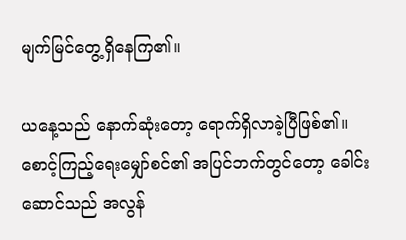မျက်မြင်တွေ့ရှိနေကြ၏။

ယနေ့သည် နောက်ဆုံးတော့ ရောက်ရှိလာခဲ့ပြီဖြစ်၏။ စောင့်ကြည့်ရေးမျှော်စင်၏ အပြင်ဘက်တွင်တော့ ခေါင်းဆောင်သည် အလွန်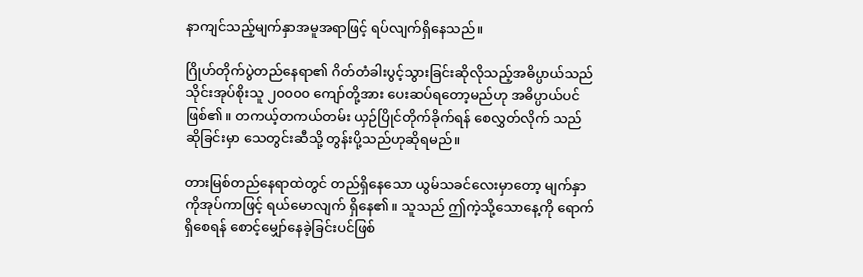နာကျင်သည့်မျက်နှာအမူအရာဖြင့် ရပ်လျက်ရှိနေသည်။

ဂြိုဟ်တိုက်ပွဲတည်နေရာ၏ ဂိတ်တံခါးပွင့်သွားခြင်းဆိုလိုသည့်အဓိပ္ပာယ်သည် သိုင်းအုပ်စိုးသူ ၂၀၀၀၀ ကျော်တို့အား ပေးဆပ်ရတော့မည်ဟု အဓိပ္ပာယ်ပင်ဖြစ်၏။ တကယ့်တကယ်တမ်း ယှဉ်ပြိုင်တိုက်ခိုက်ရန် စေလွှတ်လိုက် သည်ဆိုခြင်းမှာ သေတွင်းဆီသို့ တွန်းပို့သည်ဟုဆိုရမည်။

တားမြစ်တည်နေရာထဲတွင် တည်ရှိနေသော ယွမ်သခင်လေးမှာတော့ မျက်နှာကိုအုပ်ကာဖြင့် ရယ်မောလျက် ရှိနေ၏။ သူသည် ဤကဲ့သို့သောနေ့ကို ရောက်ရှိစေရန် စောင့်မျှော်နေခဲ့ခြင်းပင်ဖြစ်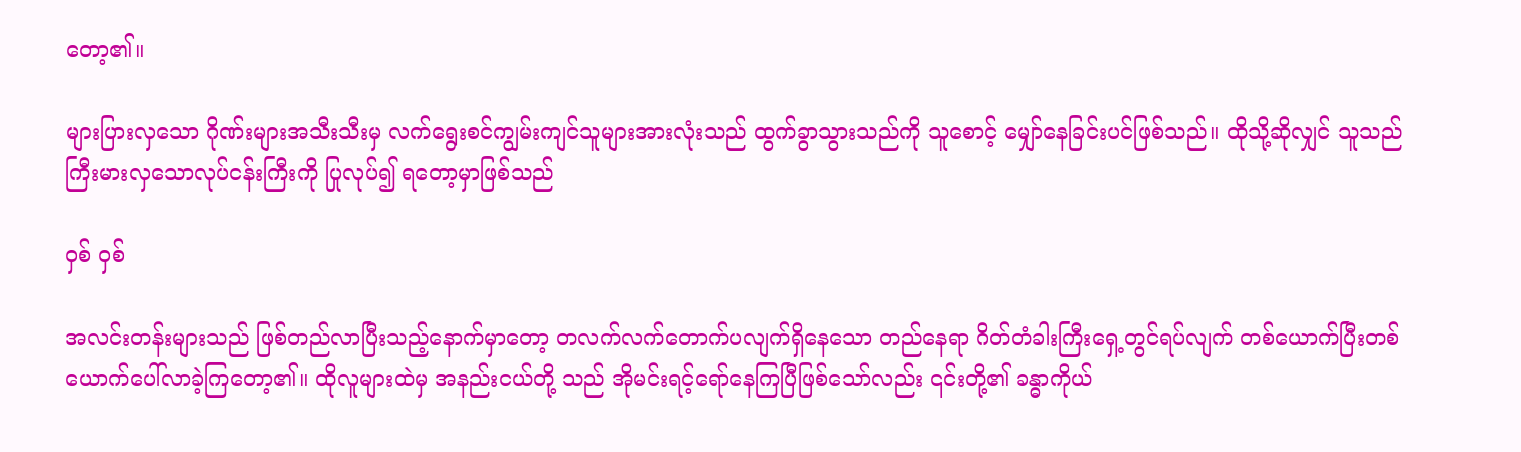တော့၏။

များပြားလှသော ဂိုဏ်းများအသီးသီးမှ လက်ရွေးစင်ကျွမ်းကျင်သူများအားလုံးသည် ထွက်ခွာသွားသည်ကို သူစောင့် မျှော်နေခြင်းပင်ဖြစ်သည်။ ထိုသို့ဆိုလျှင် သူသည် ကြီးမားလှသောလုပ်ငန်းကြီးကို ပြုလုပ်၍ ရတော့မှာဖြစ်သည်

ဝှစ် ဝှစ်

အလင်းတန်းများသည် ဖြစ်တည်လာပြီးသည့်နောက်မှာတော့ တလက်လက်တောက်ပလျက်ရှိနေသော တည်နေရာ ဂိတ်တံခါးကြီးရှေ့တွင်ရပ်လျက် တစ်ယောက်ပြီးတစ်ယောက်ပေါ်လာခဲ့ကြတော့၏။ ထိုလူများထဲမှ အနည်းငယ်တို့ သည် အိုမင်းရင့်ရော်နေကြပြီဖြစ်သော်လည်း ၎င်းတို့၏ ခန္ဓာကိုယ်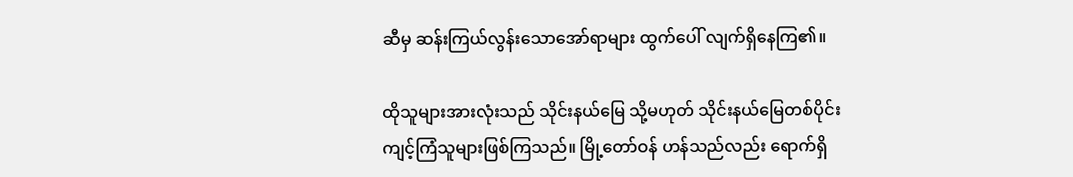ဆီမှ ဆန်းကြယ်လွန်းသောအော်ရာများ ထွက်ပေါ် လျက်ရှိနေကြ၏။

ထိုသူများအားလုံးသည် သိုင်းနယ်မြေ သို့မဟုတ် သိုင်းနယ်မြေတစ်ပိုင်း ကျင့်ကြံသူများဖြစ်ကြသည်။ မြို့တော်ဝန် ဟန်သည်လည်း ရောက်ရှိ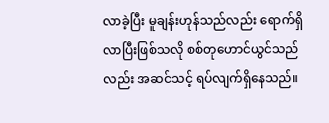လာခဲ့ပြီး မူချန်းဟုန်သည်လည်း ရောက်ရှိလာပြီးဖြစ်သလို စစ်တုဟောင်ယွင်သည်လည်း အဆင်သင့် ရပ်လျက်ရှိနေသည်။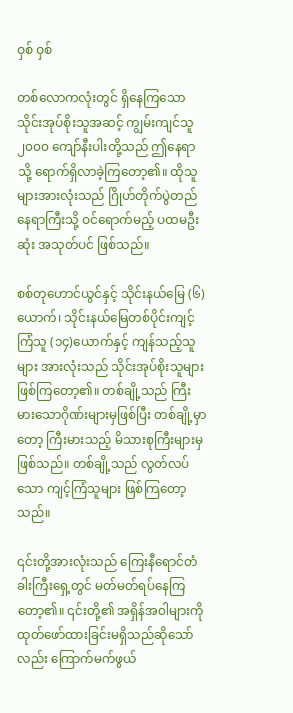ဝှစ် ဝှစ်

တစ်လောကလုံးတွင် ရှိနေကြသော သိုင်းအုပ်စိုးသူအဆင့် ကျွမ်းကျင်သူ ၂၀၀၀ ကျော်နီးပါးတို့သည် ဤနေရာသို့ ရောက်ရှိလာခဲ့ကြတော့၏။ ထိုသူများအားလုံးသည် ဂြိုဟ်တိုက်ပွဲတည်နေရာကြီးသို့ ဝင်ရောက်မည့် ပထမဦးဆုံး အသုတ်ပင် ဖြစ်သည်။

စစ်တုဟောင်ယွင်နှင့် သိုင်းနယ်မြေ (၆)ယောက်၊ သိုင်းနယ်မြေတစ်ပိုင်းကျင့်ကြံသူ (၁၄)ယောက်နှင့် ကျန်သည့်သူများ အားလုံးသည် သိုင်းအုပ်စိုးသူများဖြစ်ကြတော့၏။ တစ်ချို့သည် ကြီးမားသောဂိုဏ်းများမှဖြစ်ပြီး တစ်ချို့မှာတော့ ကြီးမားသည့် မိသားစုကြီးများမှ ဖြစ်သည်။ တစ်ချို့သည် လွတ်လပ်သော ကျင့်ကြံသူများ ဖြစ်ကြတော့သည်။

၎င်းတို့အားလုံးသည် ကြေးနီရောင်တံခါးကြီးရှေ့တွင် မတ်မတ်ရပ်နေကြတော့၏။ ၎င်းတို့၏ အရှိန်အဝါများကို ထုတ်ဖော်ထားခြင်းမရှိသည်ဆိုသော်လည်း ကြောက်မက်ဖွယ်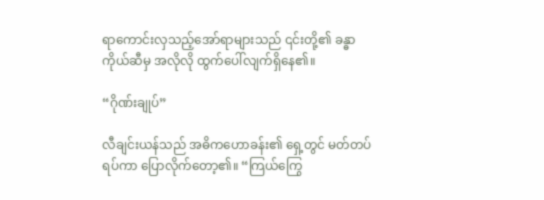ရာကောင်းလှသည့်အော်ရာများသည် ၎င်းတို့၏ ခန္ဓာကိုယ်ဆီမှ အလိုလို ထွက်ပေါ်လျက်ရှိနေ၏။

“ဂိုဏ်းချုပ်”

လီချင်းယန်သည် အဓိကဟောခန်း၏ ရှေ့တွင် မတ်တပ်ရပ်ကာ ပြောလိုက်တော့၏။ “ကြယ်ကြွေ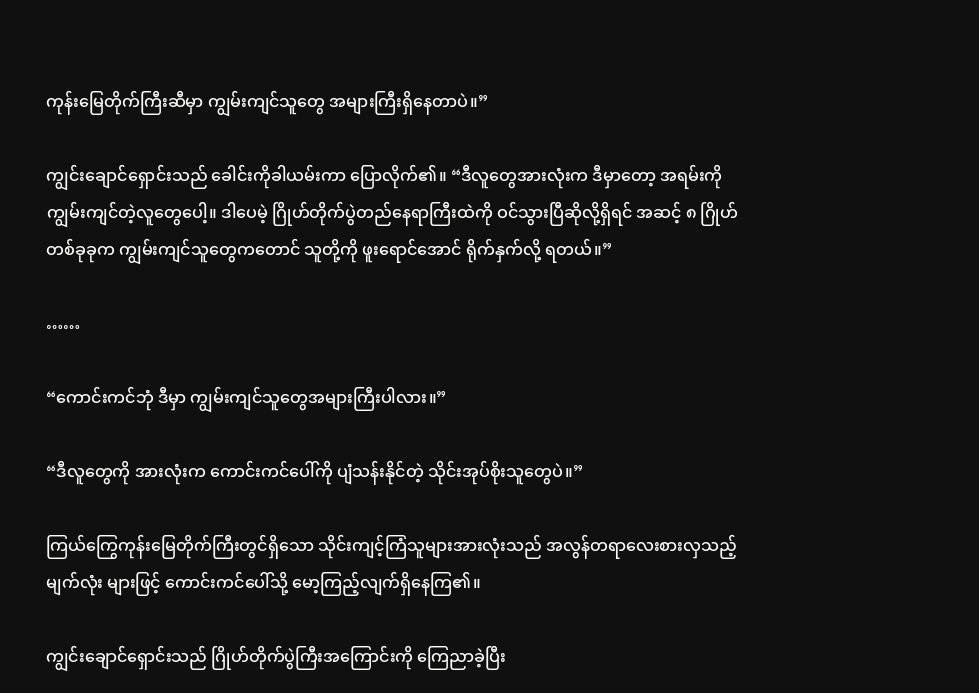ကုန်းမြေတိုက်ကြီးဆီမှာ ကျွမ်းကျင်သူတွေ အများကြီးရှိနေတာပဲ။”

ကျွင်းချောင်ရှောင်းသည် ခေါင်းကိုခါယမ်းကာ ပြောလိုက်၏။ “ဒီလူတွေအားလုံးက ဒီမှာတော့ အရမ်းကို ကျွမ်းကျင်တဲ့လူတွေပေါ့။ ဒါပေမဲ့ ဂြိုဟ်တိုက်ပွဲတည်နေရာကြီးထဲကို ဝင်သွားပြီဆိုလို့ရှိရင် အဆင့် ၈ ဂြိုဟ်တစ်ခုခုက ကျွမ်းကျင်သူတွေကတောင် သူတို့ကို ဖူးရောင်အောင် ရိုက်နှက်လို့ ရတယ်။”

……

“ကောင်းကင်ဘုံ ဒီမှာ ကျွမ်းကျင်သူတွေအများကြီးပါလား။”

“ဒီလူတွေကို အားလုံးက ကောင်းကင်ပေါ်ကို ပျံသန်းနိုင်တဲ့ သိုင်းအုပ်စိုးသူတွေပဲ။”

ကြယ်ကြွေကုန်းမြေတိုက်ကြီးတွင်ရှိသော သိုင်းကျင့်ကြံသူများအားလုံးသည် အလွန်တရာလေးစားလှသည့် မျက်လုံး များဖြင့် ကောင်းကင်ပေါ်သို့ မော့ကြည့်လျက်ရှိနေကြ၏။

ကျွင်းချောင်ရှောင်းသည် ဂြိုဟ်တိုက်ပွဲကြီးအကြောင်းကို ကြေညာခဲ့ပြီး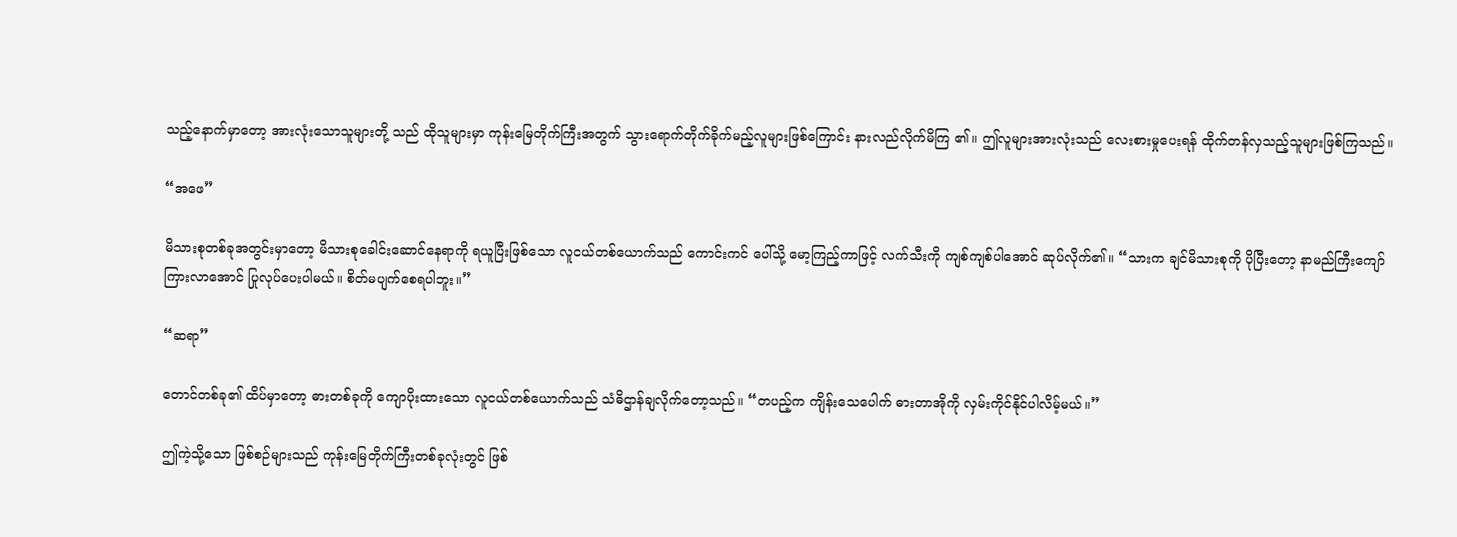သည့်နောက်မှာတော့ အားလုံးသောသူများတို့ သည် ထိုသူများမှာ ကုန်းမြေတိုက်ကြီးအတွက် သွားရောက်တိုက်ခိုက်မည့်လူများဖြစ်ကြောင်း နားလည်လိုက်မိကြ ၏။ ဤလူများအားလုံးသည် လေးစားမှုပေးရန် ထိုက်တန်လှသည့်သူများဖြစ်ကြသည်။

“အဖေ”

မိသားစုတစ်ခုအတွင်းမှာတော့ မိသားစုခေါင်းဆောင်နေရာကို ရယူပြီးဖြစ်သော လူငယ်တစ်ယောက်သည် ကောင်းကင် ပေါ်သို့ မော့ကြည့်ကာဖြင့် လက်သီးကို ကျစ်ကျစ်ပါအောင် ဆုပ်လိုက်၏။ “သားက ချင်မိသားစုကို ပိုပြီးတော့ နာမည်ကြီးကျော်ကြားလာအောင် ပြုလုပ်ပေးပါမယ်။ စိတ်မပျက်စေရပါဘူး။”

“ဆရာ”

တောင်တစ်ခု၏ ထိပ်မှာတော့ ဓားတစ်ခုကို ကျောပိုးထားသော လူငယ်တစ်ယောက်သည် သံဓိဌာန်ချလိုက်တော့သည်။ “တပည့်က ကျိန်းသေပေါက် ဓားတာအိုကို လှမ်းကိုင်နိုင်ပါလိမ့်မယ်။”

ဤကဲ့သို့သော ဖြစ်စဉ်များသည် ကုန်းမြေတိုက်ကြီးတစ်ခုလုံးတွင် ဖြစ်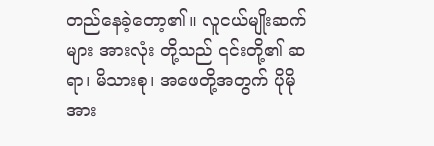တည်နေခဲ့တော့၏။ လူငယ်မျိုးဆက်များ အားလုံး တို့သည် ၎င်းတို့၏ ဆရာ၊ မိသားစု၊ အဖေတို့အတွက် ပိုမိုအား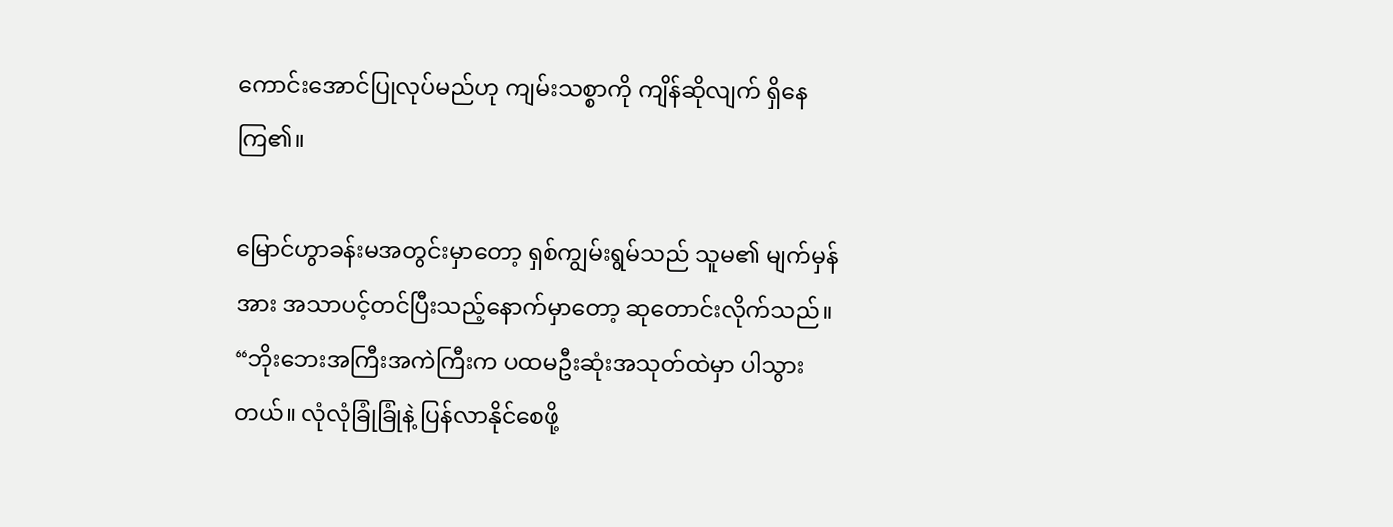ကောင်းအောင်ပြုလုပ်မည်ဟု ကျမ်းသစ္စာကို ကျိန်ဆိုလျက် ရှိနေကြ၏။

မြောင်ဟွာခန်းမအတွင်းမှာတော့ ရှစ်ကျွမ်းရွမ်သည် သူမ၏ မျက်မှန်အား အသာပင့်တင်ပြီးသည့်နောက်မှာတော့ ဆုတောင်းလိုက်သည်။ “ဘိုးဘေးအကြီးအကဲကြီးက ပထမဦးဆုံးအသုတ်ထဲမှာ ပါသွားတယ်။ လုံလုံခြုံခြုံနဲ့ ပြန်လာနိုင်စေဖို့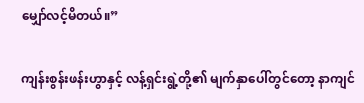မျှော်လင့်မိတယ်။”

ကျန်းစွန်းဖန်းဟွာနှင့် လန့်ရှင်းရွဲ့တို့၏ မျက်နှာပေါ်တွင်တော့ နာကျင်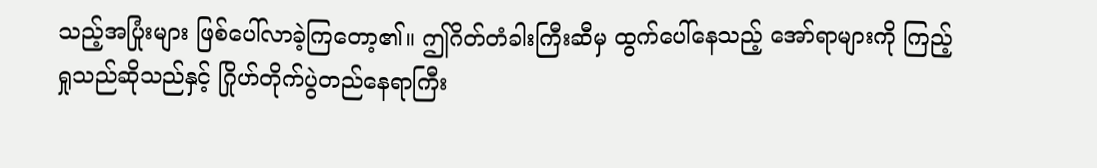သည့်အပြုံးများ ဖြစ်ပေါ်လာခဲ့ကြတော့၏။ ဤဂိတ်တံခါးကြီးဆီမှ ထွက်ပေါ်နေသည့် အော်ရာများကို ကြည့်ရှုသည်ဆိုသည်နှင့် ဂြိုဟ်တိုက်ပွဲတည်နေရာကြီး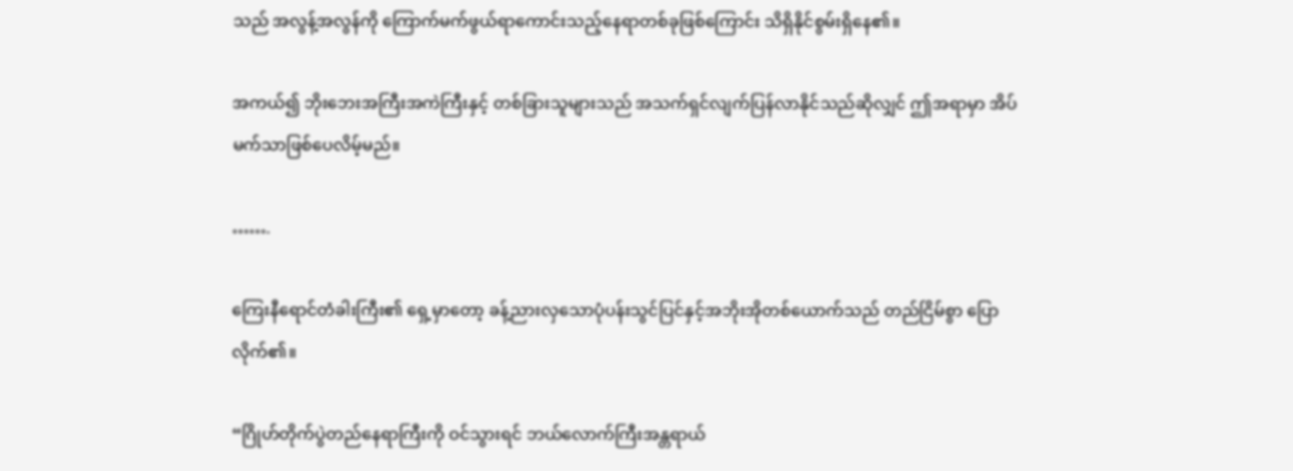သည် အလွန့်အလွန်ကို ကြောက်မက်ဖွယ်ရာကောင်းသည့်နေရာတစ်ခုဖြစ်ကြောင်း သိရှိနိုင်စွမ်းရှိနေ၏။

အကယ်၍ ဘိုးဘေးအကြီးအကဲကြီးနှင့် တစ်ခြားသူများသည် အသက်ရှင်လျက်ပြန်လာနိုင်သည်ဆိုလျှင် ဤအရာမှာ အိပ်မက်သာဖြစ်ပေလိမ့်မည်။

…….

ကြေးနီရောင်တံခါးကြီး၏ ရှေ့မှာတော့ ခန့်ညားလှသောပုံပန်းသွင်ပြင်နှင့်အဘိုးအိုတစ်ယောက်သည် တည်ငြိမ်စွာ ပြောလိုက်၏။

“ဂြိုဟ်တိုက်ပွဲတည်နေရာကြီးကို ဝင်သွားရင် ဘယ်လောက်ကြီးအန္တရာယ်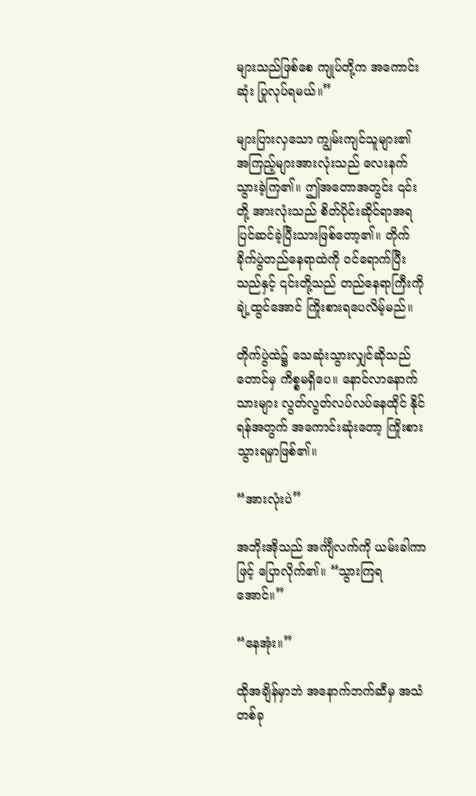များသည်ဖြစ်စေ ကျုပ်တို့က အကောင်းဆုံး ပြုလုပ်ရမယ်။”

များပြားလှသော ကျွမ်းကျင်သူများ၏ အကြည့်များအားလုံးသည် လေးနက်သွားခဲ့ကြ၏။ ဤအတောအတွင်း ၎င်းတို့ အားလုံးသည် စိတ်ပိုင်းဆိုင်ရာအရ ပြင်ဆင်ခဲ့ပြီးသားဖြစ်တော့၏။ တိုက်ခိုက်ပွဲတည်နေရာထဲကို ဝင်ရောက်ပြီး သည်နှင့် ၎င်းတို့သည် တည်နေရာကြီးကို ချဲ့ထွင်အောင် ကြိုးစားရပေလိမ့်မည်။

တိုက်ပွဲထဲ၌ သေဆုံးသွားလျှင်ဆိုသည်တောင်မှ ကိစ္စမရှိပေ။ နောင်လာနောက်သားများ လွတ်လွတ်လပ်လပ်နေထိုင် နိုင်ရန်အတွက် အကောင်းဆုံးတော့ ကြိုးစားသွားရမှာဖြစ်၏။

“အားလုံးပဲ”

အဘိုးအိုသည် အင်္ကျီလက်ကို ယမ်းခါကာဖြင့် ပြောလိုက်၏။ “သွားကြရအောင်။”

“နေအုံး။”

ထိုအချိန်မှာဘဲ အနောက်ဘက်ဆီမှ အသံတစ်ခု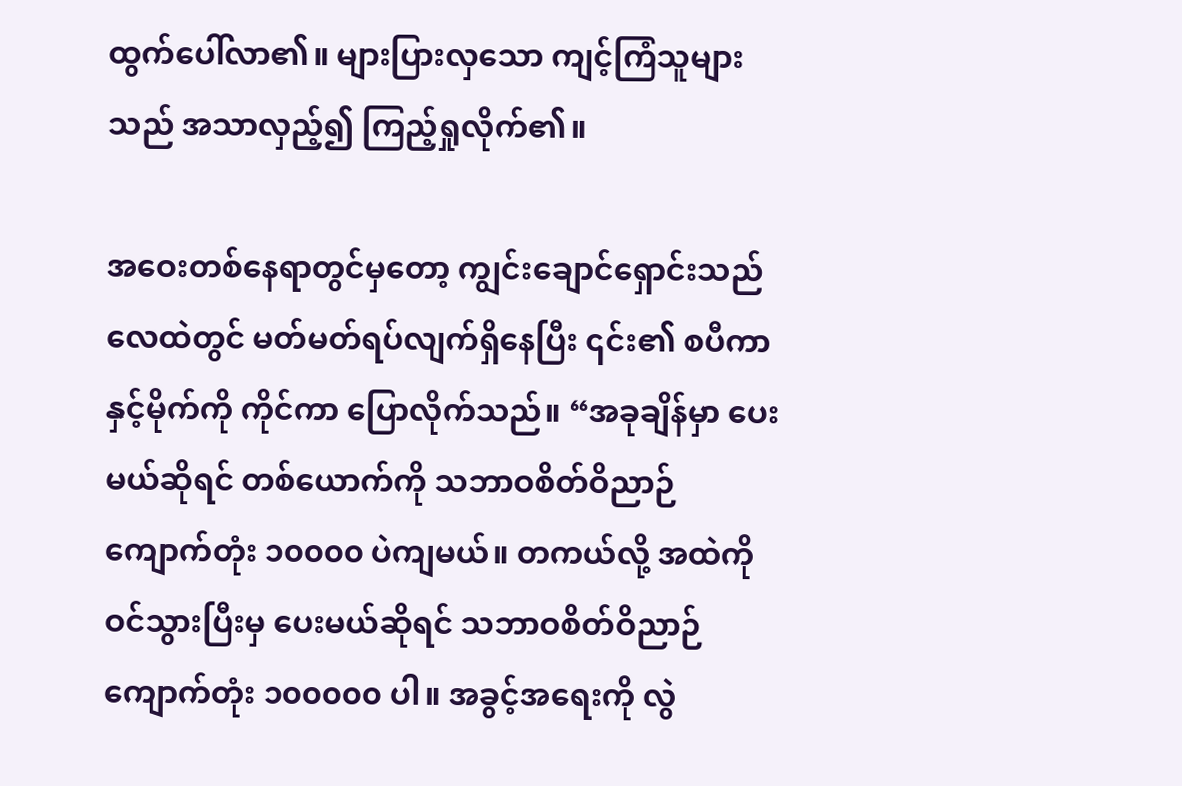ထွက်ပေါ်လာ၏။ များပြားလှသော ကျင့်ကြံသူများသည် အသာလှည့်၍ ကြည့်ရှုလိုက်၏။

အဝေးတစ်နေရာတွင်မှတော့ ကျွင်းချောင်ရှောင်းသည် လေထဲတွင် မတ်မတ်ရပ်လျက်ရှိနေပြီး ၎င်း၏ စပီကာနှင့်မိုက်ကို ကိုင်ကာ ပြောလိုက်သည်။ “အခုချိန်မှာ ပေးမယ်ဆိုရင် တစ်ယောက်ကို သဘာဝစိတ်ဝိညာဉ်ကျောက်တုံး ၁၀၀၀၀ ပဲကျမယ်။ တကယ်လို့ အထဲကို ဝင်သွားပြီးမှ ပေးမယ်ဆိုရင် သဘာဝစိတ်ဝိညာဉ်ကျောက်တုံး ၁၀၀၀၀၀ ပါ။ အခွင့်အရေးကို လွဲ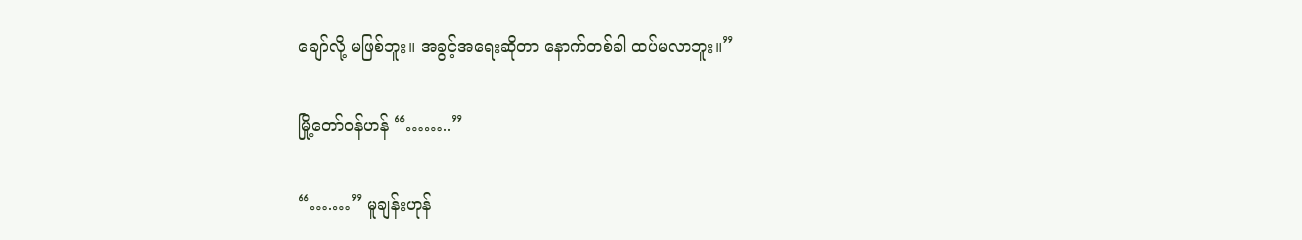ချော်လို့ မဖြစ်ဘူး။ အခွင့်အရေးဆိုတာ နောက်တစ်ခါ ထပ်မလာဘူး။”

မြို့တော်ဝန်ဟန် “……..”

“….…” မူချန်းဟုန်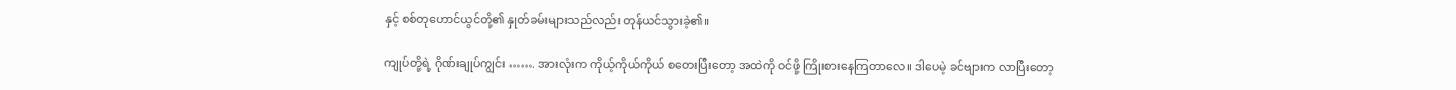နှင့် စစ်တုဟောင်ယွင်တို့၏ နှုတ်ခမ်းများသည်လည်း တုန်ယင်သွားခဲ့၏။

ကျုပ်တို့ရဲ့ ဂိုဏ်းချုပ်ကျွင်း ……. အားလုံးက ကိုယ့်ကိုယ်ကိုယ် စတေးပြီးတော့ အထဲကို ဝင်ဖို့ ကြိုးစားနေကြတာလေ။ ဒါပေမဲ့ ခင်ဗျားက လာပြီးတော့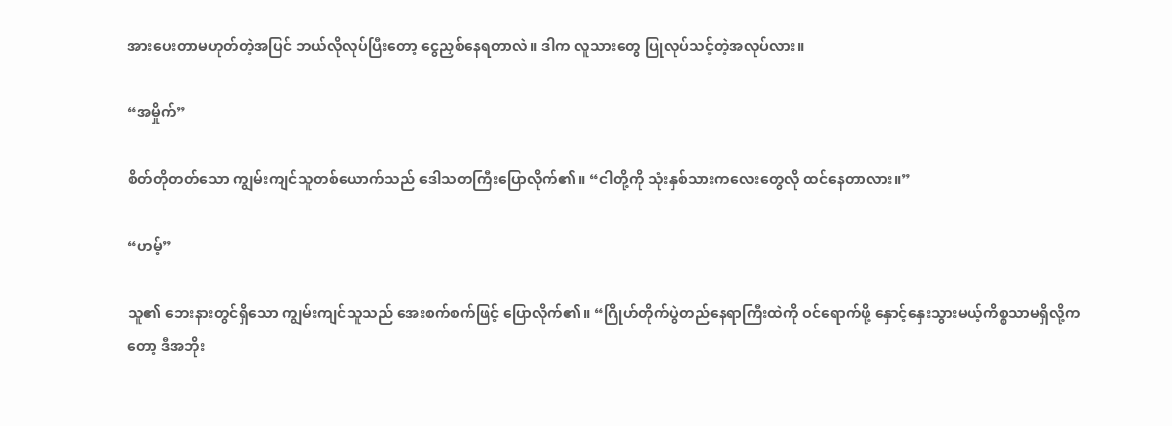အားပေးတာမဟုတ်တဲ့အပြင် ဘယ်လိုလုပ်ပြီးတော့ ငွေညှစ်နေရတာလဲ။ ဒါက လူသားတွေ ပြုလုပ်သင့်တဲ့အလုပ်လား။

“အမှိုက်”

စိတ်တိုတတ်သော ကျွမ်းကျင်သူတစ်ယောက်သည် ဒေါသတကြီးပြောလိုက်၏။ “ငါတို့ကို သုံးနှစ်သားကလေးတွေလို ထင်နေတာလား။”

“ဟမ့်”

သူ၏ ဘေးနားတွင်ရှိသော ကျွမ်းကျင်သူသည် အေးစက်စက်ဖြင့် ပြောလိုက်၏။ “ဂြိုဟ်တိုက်ပွဲတည်နေရာကြီးထဲကို ဝင်ရောက်ဖို့ နှောင့်နှေးသွားမယ့်ကိစ္စသာမရှိလို့ကတော့ ဒီအဘိုး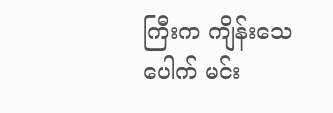ကြီးက ကျိန်းသေပေါက် မင်း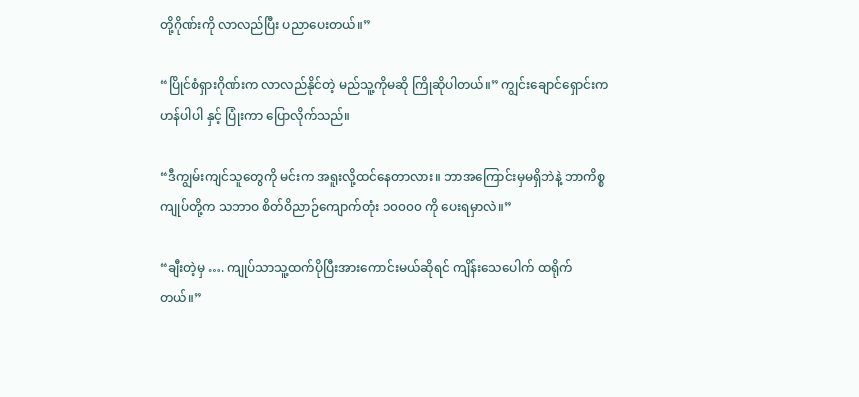တို့ဂိုဏ်းကို လာလည်ပြီး ပညာပေးတယ်။”

“ပြိုင်စံရှားဂိုဏ်းက လာလည်နိုင်တဲ့ မည်သူ့ကိုမဆို ကြိုဆိုပါတယ်။” ကျွင်းချောင်ရှောင်းက ဟန်ပါပါ နှင့် ပြုံးကာ ပြောလိုက်သည်။

“ဒီကျွမ်းကျင်သူတွေကို မင်းက အရူးလို့ထင်နေတာလား။ ဘာအကြောင်းမှမရှိဘဲနဲ့ ဘာကိစ္စ ကျုပ်တို့က သဘာဝ စိတ်ဝိညာဉ်ကျောက်တုံး ၁၀၀၀၀ ကို ပေးရမှာလဲ။”

“ချီးတဲ့မှ …. ကျုပ်သာသူ့ထက်ပိုပြီးအားကောင်းမယ်ဆိုရင် ကျိန်းသေပေါက် ထရိုက်တယ်။”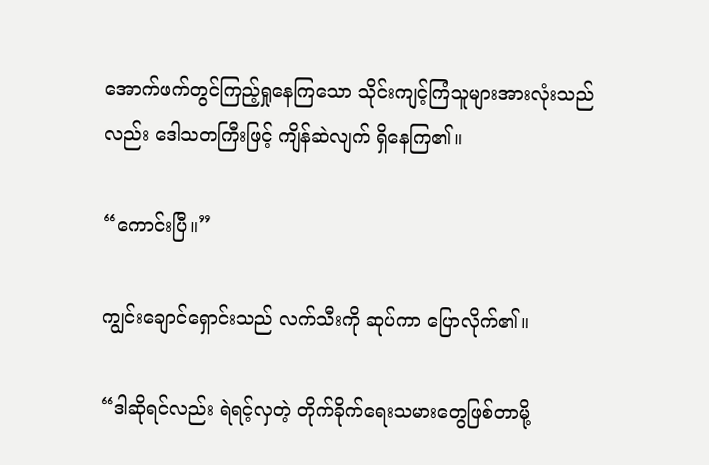အောက်ဖက်တွင်ကြည့်ရှုနေကြသော သိုင်းကျင့်ကြံသူများအားလုံးသည်လည်း ဒေါသတကြီးဖြင့် ကျိန်ဆဲလျက် ရှိနေကြ၏။

“ကောင်းပြီ။”

ကျွင်းချောင်ရှောင်းသည် လက်သီးကို ဆုပ်ကာ ပြောလိုက်၏။

“ဒါဆိုရင်လည်း ရဲရင့်လှတဲ့ တိုက်ခိုက်ရေးသမားတွေဖြစ်တာမို့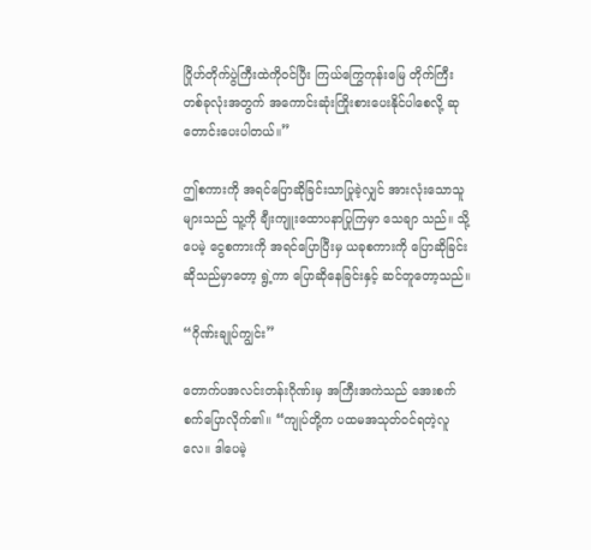ဂြိုဟ်တိုက်ပွဲကြီးထဲကိုဝင်ပြီး ကြယ်ကြွေကုန်းမြေ တိုက်ကြီးတစ်ခုလုံးအတွက် အကောင်းဆုံးကြိုးစားပေးနိုင်ပါစေလို့ ဆုတောင်းပေးပါတယ်။”

ဤစကားကို အရင်ပြောဆိုခြင်းသာပြုခဲ့လျှင် အားလုံးသောသူများသည် သူ့ကို ချီးကျူးထောပနာပြုကြမှာ သေချာ သည်။ သို့ပေမဲ့ ငွေစကားကို အရင်ပြောပြီးမှ ယခုစကားကို ပြောဆိုခြင်းဆိုသည်မှာတော့ ရွဲ့ကာ ပြောဆိုနေခြင်းနှင့် ဆင်တူတော့သည်။

“ဂိုဏ်းချုပ်ကျွင်း”

တောက်ပအလင်းတန်းဂိုဏ်းမှ အကြီးအကဲသည် အေးစက်စက်ပြောလိုက်၏။ “ကျုပ်တို့က ပထမအသုတ်ဝင်ရတဲ့လူလေ။ ဒါပေမဲ့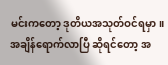မင်းကတော့ ဒုတိယအသုတ်ဝင်ရမှာ။ အချိန်ရောက်လာပြီ ဆိုရင်တော့ အ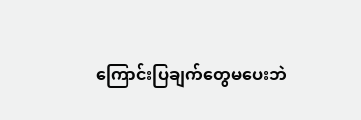ကြောင်းပြချက်တွေမပေးဘဲ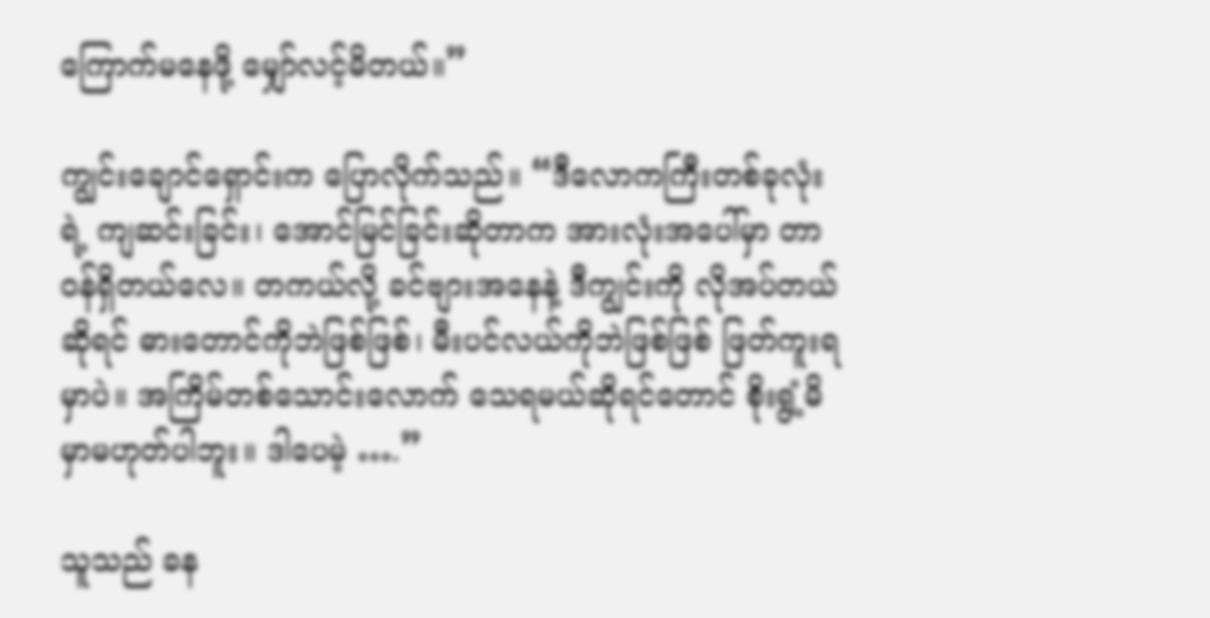ကြောက်မနေဖို့ မျှော်လင့်မိတယ်။”

ကျွင်းချောင်ရှောင်းက ပြောလိုက်သည်။ “ဒီလောကကြီးတစ်ခုလုံးရဲ့ ကျဆင်းခြင်း၊ အောင်မြင်ခြင်းဆိုတာက အားလုံးအပေါ်မှာ တာဝန်ရှိတယ်လေ။ တကယ်လို့ ခင်ဗျားအနေနဲ့ ဒီကျွင်းကို လိုအပ်တယ်ဆိုရင် ဓားတောင်ကိုဘဲဖြစ်ဖြစ်၊ မီးပင်လယ်ကိုဘဲဖြစ်ဖြစ် ဖြတ်ကူးရမှာပဲ။ အကြိမ်တစ်သောင်းလောက် သေရမယ်ဆိုရင်တောင် စိုးရွံ့မိမှာမဟုတ်ပါဘူး။ ဒါပေမဲ့ ….”

သူသည် ခန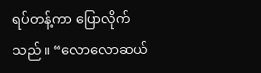ရပ်တန့်ကာ ပြောလိုက်သည်။ “လောလောဆယ်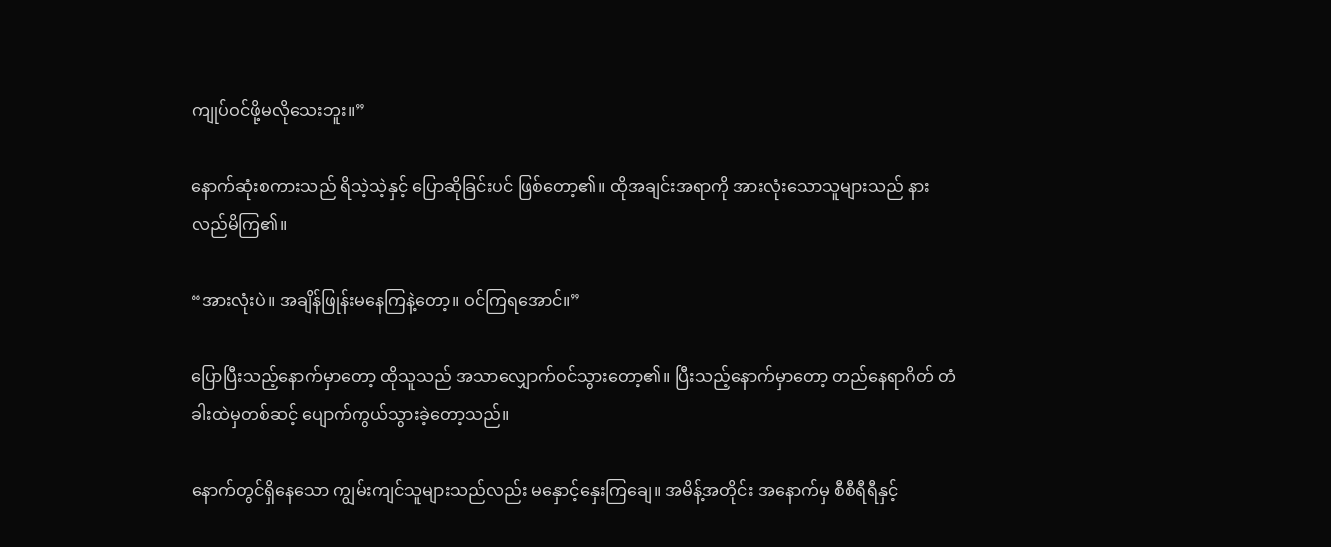ကျုပ်ဝင်ဖို့မလိုသေးဘူး။”

နောက်ဆုံးစကားသည် ရိသဲ့သဲ့နှင့် ပြောဆိုခြင်းပင် ဖြစ်တော့၏။ ထိုအချင်းအရာကို အားလုံးသောသူများသည် နားလည်မိကြ၏။

“အားလုံးပဲ။ အချိန်ဖြုန်းမနေကြနဲ့တော့။ ဝင်ကြရအောင်။”

ပြောပြီးသည့်နောက်မှာတော့ ထိုသူသည် အသာလျှောက်ဝင်သွားတော့၏။ ပြီးသည့်နောက်မှာတော့ တည်နေရာဂိတ် တံခါးထဲမှတစ်ဆင့် ပျောက်ကွယ်သွားခဲ့တော့သည်။

နောက်တွင်ရှိနေသော ကျွမ်းကျင်သူများသည်လည်း မနှောင့်နှေးကြချေ။ အမိန့်အတိုင်း အနောက်မှ စီစီရီရီနှင့်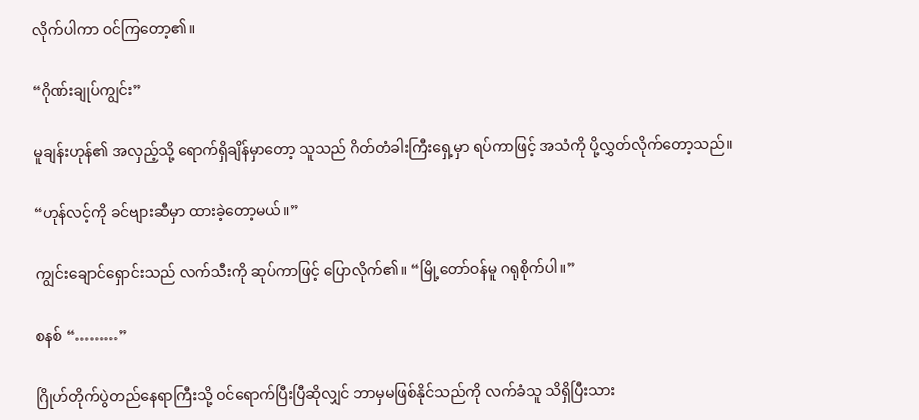လိုက်ပါကာ ဝင်ကြတော့၏။

“ဂိုဏ်းချုပ်ကျွင်း”

မူချန်းဟုန်၏ အလှည့်သို့ ရောက်ရှိချိန်မှာတော့ သူသည် ဂိတ်တံခါးကြီးရှေ့မှာ ရပ်ကာဖြင့် အသံကို ပို့လွှတ်လိုက်တော့သည်။

“ဟုန်လင့်ကို ခင်ဗျားဆီမှာ ထားခဲ့တော့မယ်။”

ကျွင်းချောင်ရှောင်းသည် လက်သီးကို ဆုပ်ကာဖြင့် ပြောလိုက်၏။ “မြို့တော်ဝန်မူ ဂရုစိုက်ပါ။”

စနစ် “………”

ဂြိုဟ်တိုက်ပွဲတည်နေရာကြီးသို့ ဝင်ရောက်ပြီးပြီဆိုလျှင် ဘာမှမဖြစ်နိုင်သည်ကို လက်ခံသူ သိရှိပြီးသား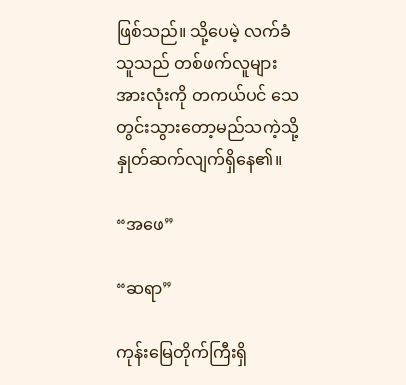ဖြစ်သည်။ သို့ပေမဲ့ လက်ခံသူသည် တစ်ဖက်လူများအားလုံးကို တကယ်ပင် သေတွင်းသွားတော့မည်သကဲ့သို့ နှုတ်ဆက်လျက်ရှိနေ၏။

“အဖေ”

“ဆရာ”

ကုန်းမြေတိုက်ကြီးရှိ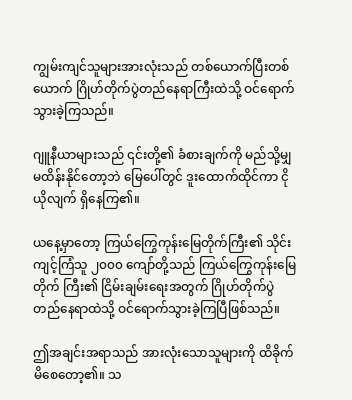ကျွမ်းကျင်သူများအားလုံးသည် တစ်ယောက်ပြီးတစ်ယောက် ဂြိုဟ်တိုက်ပွဲတည်နေရာကြီးထဲသို့ ဝင်ရောက်သွားခဲ့ကြသည်။

ဂျူနီယာများသည် ၎င်းတို့၏ ခံစားချက်ကို မည်သို့မျှ မထိန်းနိုင်တော့ဘဲ မြေပေါ်တွင် ဒူးထောက်ထိုင်ကာ ငိုယိုလျက် ရှိနေကြ၏။

ယနေ့မှာတော့ ကြယ်ကြွေကုန်းမြေတိုက်ကြီး၏ သိုင်းကျင့်ကြံသူ ၂၀၀၀ ကျော်တို့သည် ကြယ်ကြွေကုန်းမြေတိုက် ကြီး၏ ငြိမ်းချမ်းရေးအတွက် ဂြိုဟ်တိုက်ပွဲတည်နေရာထဲသို့ ဝင်ရောက်သွားခဲ့ကြပြီဖြစ်သည်။

ဤအချင်းအရာသည် အားလုံးသောသူများကို ထိခိုက်မိစေတော့၏။ သ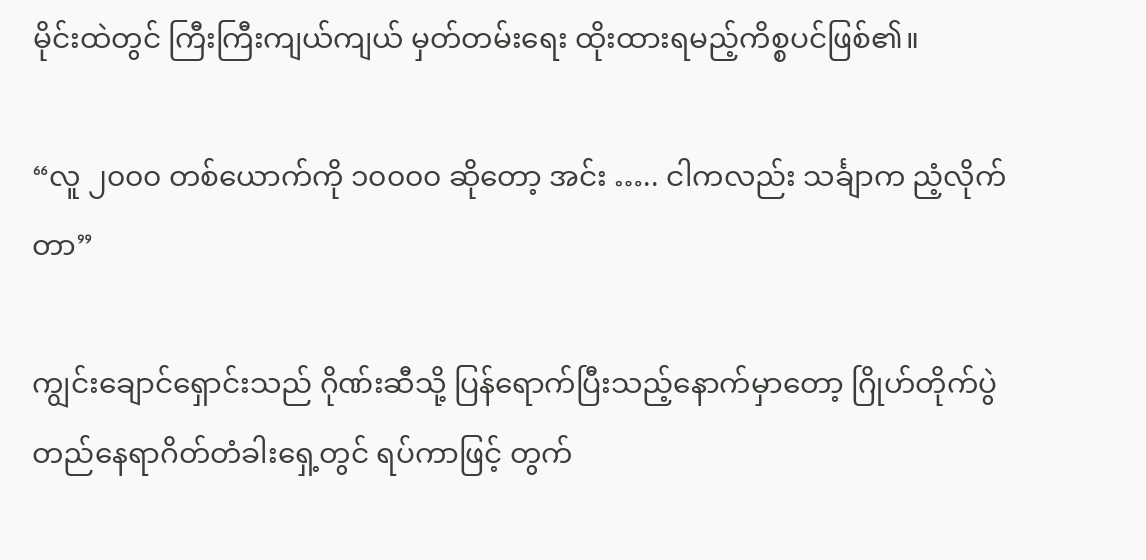မိုင်းထဲတွင် ကြီးကြီးကျယ်ကျယ် မှတ်တမ်းရေး ထိုးထားရမည့်ကိစ္စပင်ဖြစ်၏။

“လူ ၂၀၀၀ တစ်ယောက်ကို ၁၀၀၀၀ ဆိုတော့ အင်း ….. ငါကလည်း သင်္ချာက ညံ့လိုက်တာ”

ကျွင်းချောင်ရှောင်းသည် ဂိုဏ်းဆီသို့ ပြန်ရောက်ပြီးသည့်နောက်မှာတော့ ဂြိုဟ်တိုက်ပွဲတည်နေရာဂိတ်တံခါးရှေ့တွင် ရပ်ကာဖြင့် တွက်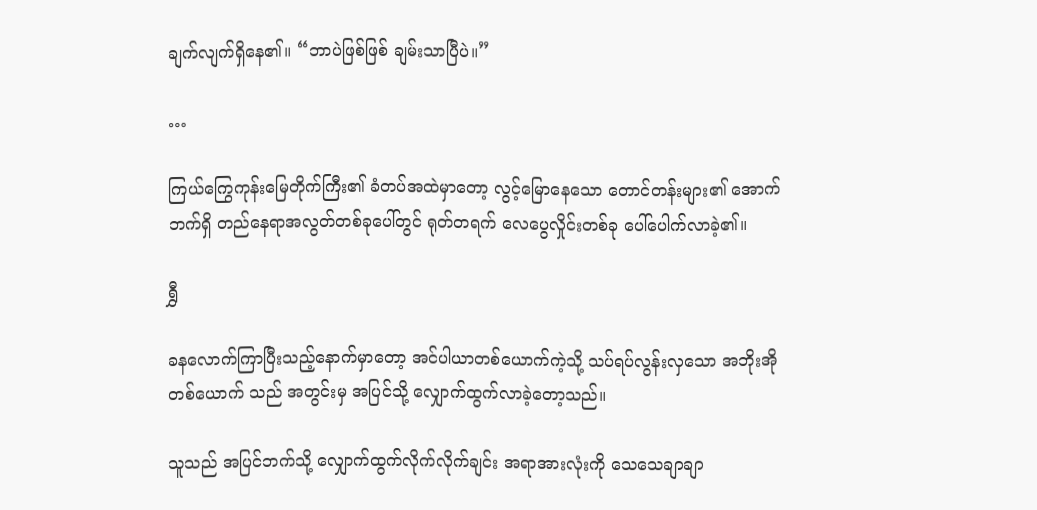ချက်လျက်ရှိနေ၏။ “ဘာပဲဖြစ်ဖြစ် ချမ်းသာပြီပဲ။”

…

ကြယ်ကြွေကုန်းမြေတိုက်ကြီး၏ ခံတပ်အထဲမှာတော့ လွင့်မြောနေသော တောင်တန်းများ၏ အောက်ဘက်ရှိ တည်နေရာအလွတ်တစ်ခုပေါ်တွင် ရုတ်တရက် လေပွေလှိုင်းတစ်ခု ပေါ်ပေါက်လာခဲ့၏။

ရွှီ

ခနလောက်ကြာပြီးသည့်နောက်မှာတော့ အင်ပါယာတစ်ယောက်ကဲ့သို့ သပ်ရပ်လွန်းလှသော အဘိုးအိုတစ်ယောက် သည် အတွင်းမှ အပြင်သို့ လျှောက်ထွက်လာခဲ့တော့သည်။

သူသည် အပြင်ဘက်သို့ လျှောက်ထွက်လိုက်လိုက်ချင်း အရာအားလုံးကို သေသေချာချာ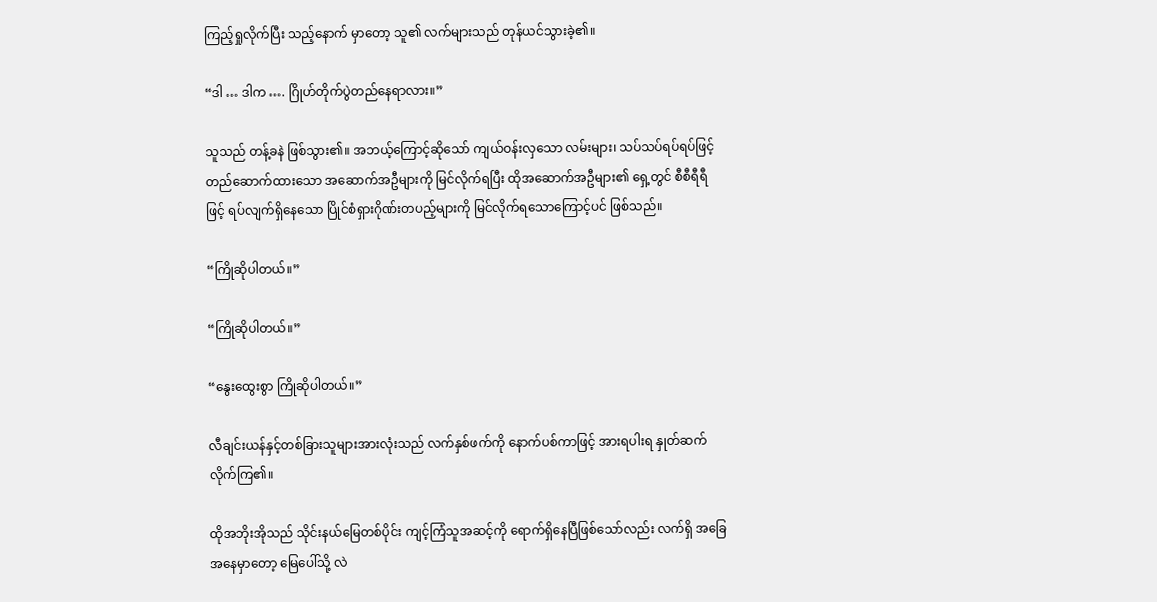ကြည့်ရှုလိုက်ပြီး သည့်နောက် မှာတော့ သူ၏ လက်များသည် တုန်ယင်သွားခဲ့၏။

“ဒါ … ဒါက …. ဂြိုဟ်တိုက်ပွဲတည်နေရာလား။”

သူသည် တန့်ခနဲ ဖြစ်သွား၏။ အဘယ့်ကြောင့်ဆိုသော် ကျယ်ဝန်းလှသော လမ်းများ၊ သပ်သပ်ရပ်ရပ်ဖြင့် တည်ဆောက်ထားသော အဆောက်အဦများကို မြင်လိုက်ရပြီး ထိုအဆောက်အဦများ၏ ရှေ့တွင် စီစီရီရီဖြင့် ရပ်လျက်ရှိနေသော ပြိုင်စံရှားဂိုဏ်းတပည့်များကို မြင်လိုက်ရသောကြောင့်ပင် ဖြစ်သည်။

“ကြိုဆိုပါတယ်။”

“ကြိုဆိုပါတယ်။”

“နွေးထွေးစွာ ကြိုဆိုပါတယ်။”

လီချင်းယန်နှင့်တစ်ခြားသူများအားလုံးသည် လက်နှစ်ဖက်ကို နောက်ပစ်ကာဖြင့် အားရပါးရ နှုတ်ဆက်လိုက်ကြ၏။

ထိုအဘိုးအိုသည် သိုင်းနယ်မြေတစ်ပိုင်း ကျင့်ကြံသူအဆင့်ကို ရောက်ရှိနေပြီဖြစ်သော်လည်း လက်ရှိ အခြေအနေမှာတော့ မြေပေါ်သို့ လဲ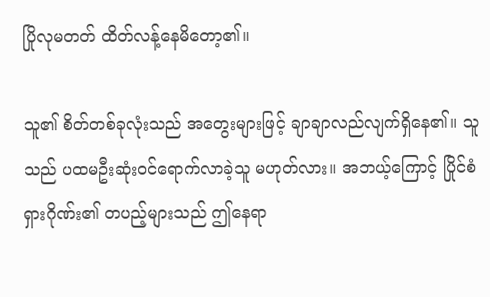ပြိုလုမတတ် ထိတ်လန့်နေမိတော့၏။

သူ၏ စိတ်တစ်ခုလုံးသည် အတွေးများဖြင့် ချာချာလည်လျက်ရှိနေ၏။ သူသည် ပထမဦးဆုံးဝင်ရောက်လာခဲ့သူ မဟုတ်လား။ အဘယ့်ကြောင့် ပြိုင်စံရှားဂိုဏ်း၏ တပည့်များသည် ဤနေရာ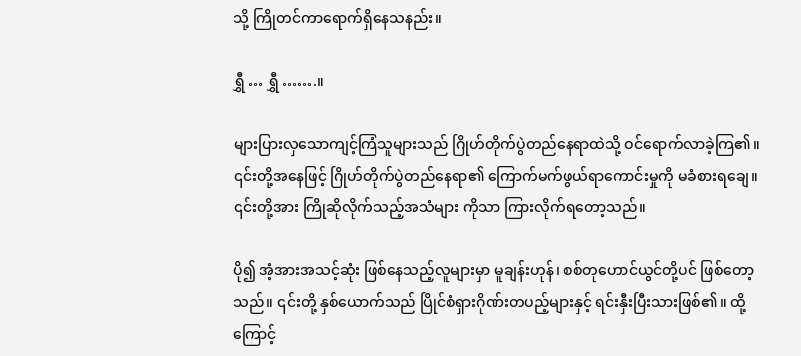သို့ ကြိုတင်ကာရောက်ရှိနေသနည်း။

ရွှီ … ရွှီ …….။

များပြားလှသောကျင့်ကြံသူများသည် ဂြိုဟ်တိုက်ပွဲတည်နေရာထဲသို့ ဝင်ရောက်လာခဲ့ကြ၏။ ၎င်းတို့အနေဖြင့် ဂြိုဟ်တိုက်ပွဲတည်နေရာ၏ ကြောက်မက်ဖွယ်ရာကောင်းမှုကို မခံစားရချေ။ ၎င်းတို့အား ကြိုဆိုလိုက်သည့်အသံများ ကိုသာ ကြားလိုက်ရတော့သည်။

ပို၍ အံ့အားအသင့်ဆုံး ဖြစ်နေသည့်လူများမှာ မူချန်းဟုန်၊ စစ်တုဟောင်ယွင်တို့ပင် ဖြစ်တော့သည်။ ၎င်းတို့ နှစ်ယောက်သည် ပြိုင်စံရှားဂိုဏ်းတပည့်များနှင့် ရင်းနှီးပြီးသားဖြစ်၏။ ထို့ကြောင့်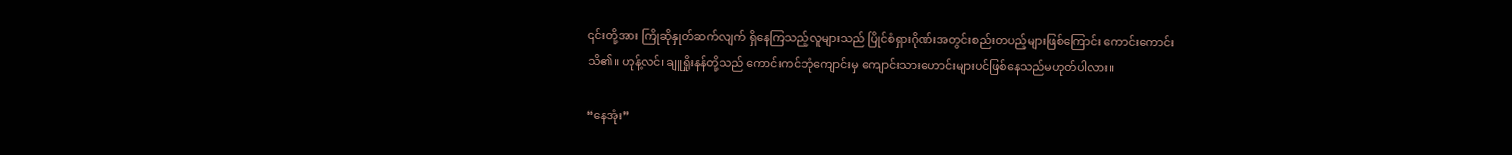၎င်းတို့အား ကြိုဆိုနှုတ်ဆက်လျက် ရှိနေကြသည့်လူများသည် ပြိုင်စံရှားဂိုဏ်းအတွင်းစည်းတပည့်များဖြစ်ကြောင်း ကောင်းကောင်းသိ၏။ ဟုန့်လင်၊ ချူရှိုးနန်တို့သည် ကောင်းကင်ဘုံကျောင်းမှ ကျောင်းသားဟောင်းများပင်ဖြစ်နေသည်မဟုတ်ပါလား။

“နေအုံး”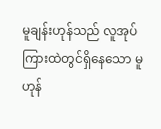မူချန်းဟုန်သည် လူအုပ်ကြားထဲတွင်ရှိနေသော မူဟုန်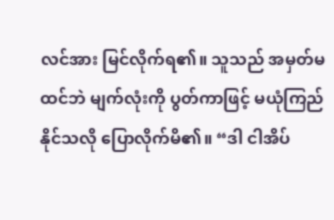လင်အား မြင်လိုက်ရ၏။ သူသည် အမှတ်မထင်ဘဲ မျက်လုံးကို ပွတ်ကာဖြင့် မယုံကြည်နိုင်သလို ပြောလိုက်မိ၏။ “ဒါ ငါအိပ်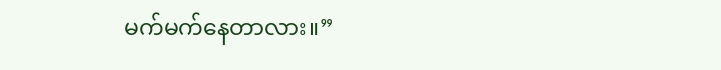မက်မက်နေတာလား။”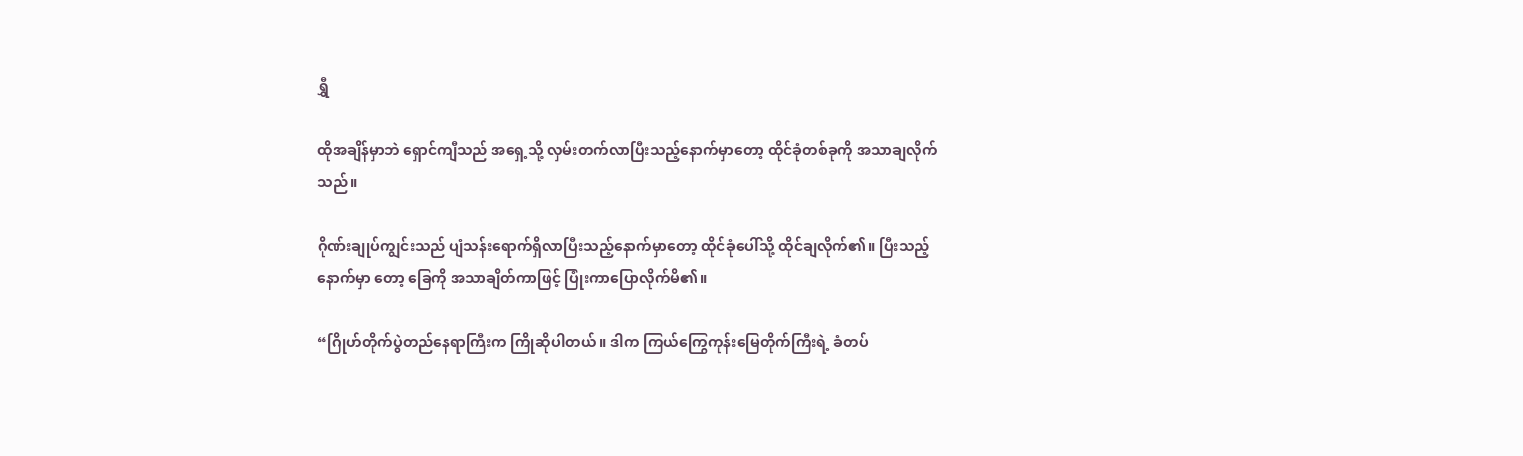ရွှီ

ထိုအချိန်မှာဘဲ ရှောင်ကျီသည် အရှေ့သို့ လှမ်းတက်လာပြီးသည့်နောက်မှာတော့ ထိုင်ခုံတစ်ခုကို အသာချလိုက်သည်။

ဂိုဏ်းချုပ်ကျွင်းသည် ပျံသန်းရောက်ရှိလာပြီးသည့်နောက်မှာတော့ ထိုင်ခုံပေါ်သို့ ထိုင်ချလိုက်၏။ ပြီးသည့်နောက်မှာ တော့ ခြေကို အသာချိတ်ကာဖြင့် ပြုံးကာပြောလိုက်မိ၏။

“ဂြိုဟ်တိုက်ပွဲတည်နေရာကြီးက ကြိုဆိုပါတယ်။ ဒါက ကြယ်ကြွေကုန်းမြေတိုက်ကြီးရဲ့ ခံတပ်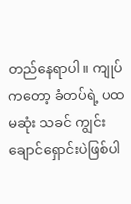တည်နေရာပါ။ ကျုပ်ကတော့ ခံတပ်ရဲ့ ပထမဆုံး သခင် ကျွင်းချောင်ရှောင်းပဲဖြစ်ပါ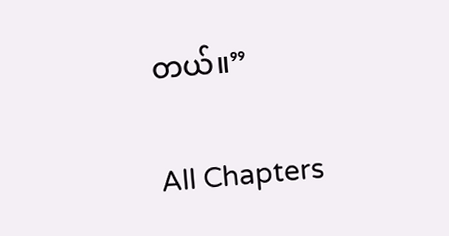တယ်။”

All Chapters